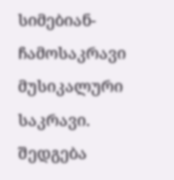სიმებიან-ჩამოსაკრავი მუსიკალური საკრავი. შედგება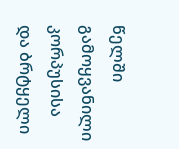წელში გამოყვანილი კორპუსისა და ბრტყელი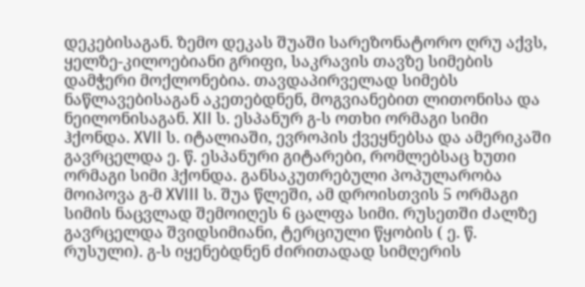დეკებისაგან. ზემო დეკას შუაში სარეზონატორო ღრუ აქვს, ყელზე-კილოებიანი გრიფი, საკრავის თავზე სიმების დამჭერი მოქლონებია. თავდაპირველად სიმებს ნაწლავებისაგან აკეთებდნენ, მოგვიანებით ლითონისა და ნეილონისაგან. XII ს. ესპანურ გ-ს ოთხი ორმაგი სიმი ჰქონდა. XVII ს. იტალიაში, ევროპის ქვეყნებსა და ამერიკაში გავრცელდა ე. წ. ესპანური გიტარები, რომლებსაც ხუთი ორმაგი სიმი ჰქონდა. განსაკუთრებული პოპულარობა მოიპოვა გ-მ XVIII ს. შუა წლეში, ამ დროისთვის 5 ორმაგი სიმის ნაცვლად შემოიღეს 6 ცალფა სიმი. რუსეთში ძალზე გავრცელდა შვიდსიმიანი, ტერციული წყობის ( ე. წ. რუსული). გ-ს იყენებდნენ ძირითადად სიმღერის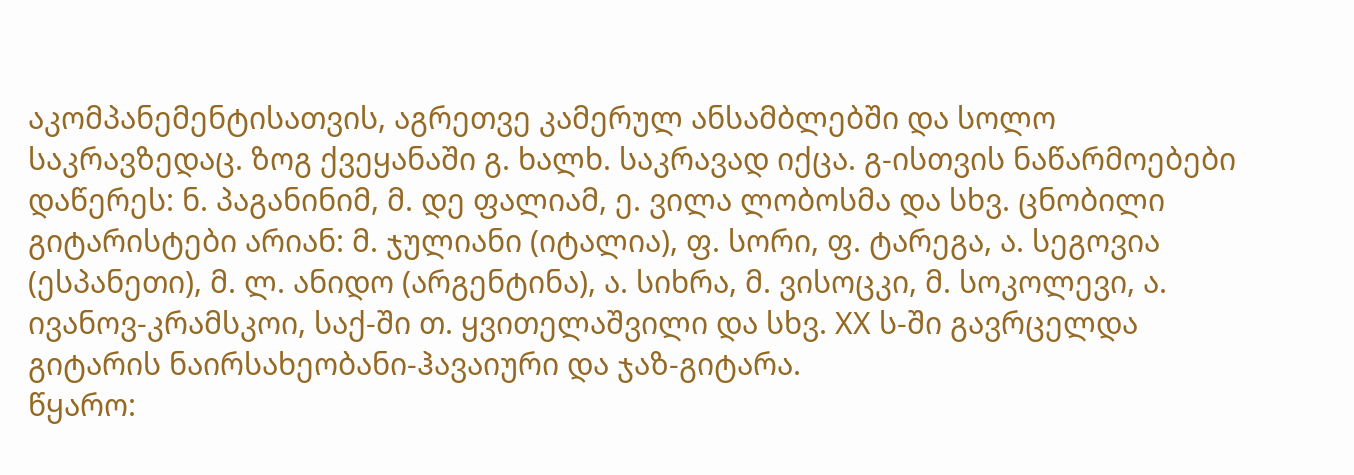აკომპანემენტისათვის, აგრეთვე კამერულ ანსამბლებში და სოლო საკრავზედაც. ზოგ ქვეყანაში გ. ხალხ. საკრავად იქცა. გ-ისთვის ნაწარმოებები დაწერეს: ნ. პაგანინიმ, მ. დე ფალიამ, ე. ვილა ლობოსმა და სხვ. ცნობილი გიტარისტები არიან: მ. ჯულიანი (იტალია), ფ. სორი, ფ. ტარეგა, ა. სეგოვია (ესპანეთი), მ. ლ. ანიდო (არგენტინა), ა. სიხრა, მ. ვისოცკი, მ. სოკოლევი, ა. ივანოვ-კრამსკოი, საქ-ში თ. ყვითელაშვილი და სხვ. XX ს-ში გავრცელდა გიტარის ნაირსახეობანი-ჰავაიური და ჯაზ-გიტარა.
წყარო: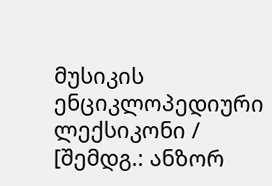მუსიკის ენციკლოპედიური ლექსიკონი / [შემდგ.: ანზორ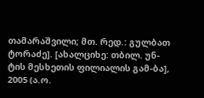თამარაშვილი; მთ. რედ.: გულბათ ტორაძე]. [ახალციხე: თბილ. უნ-ტის მესხეთის ფილიალის გამ-ბა], 2005 (ა.ო.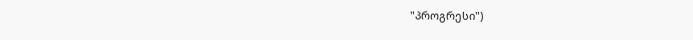"პროგრესი")